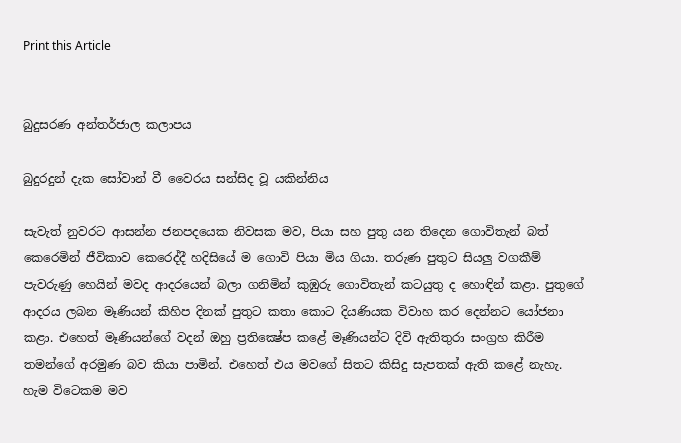Print this Article


බුදුසරණ අන්තර්ජාල කලාපය

බුදුරදුන් දැක සෝවාන් වී වෛරය සන්සිද වූ යකින්නිය

සැවැත් නුවරට ආසන්න ජනපදයෙක නිවසක මව, පියා සහ පුතු යන තිදෙන ගොවිතැන් බත් කෙරෙමින් ජීවිකාව කෙරෙද්දී හදිසියේ ම ගොවි පියා මිය ගියා. තරුණ පුතුට සියලු වගකීම් පැවරුණු හෙයින් මවද ආදරයෙන් බලා ගනිමින් කුඹුරු ගොවිතැන් කටයුතු ද හොඳින් කළා. පුතුගේ ආදරය ලබන මෑණියන් කිහිප දිනක් පුතුට කතා කොට දියණියක විවාහ කර දෙන්නට යෝජනා කළා. එහෙත් මෑණියන්ගේ වදන් ඔහු ප්‍රතික්‍ෂේප කළේ මෑණියන්ට දිවි ඇතිතුරා සංග්‍රහ කිරීම තමන්ගේ අරමුණ බව කියා පාමින්. එහෙත් එය මවගේ සිතට කිසිදු සැපතක් ඇති කළේ නැහැ. හැම විටෙකම මව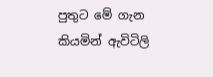පුතුට මේ ගැන කියමින් ඇවිටිලි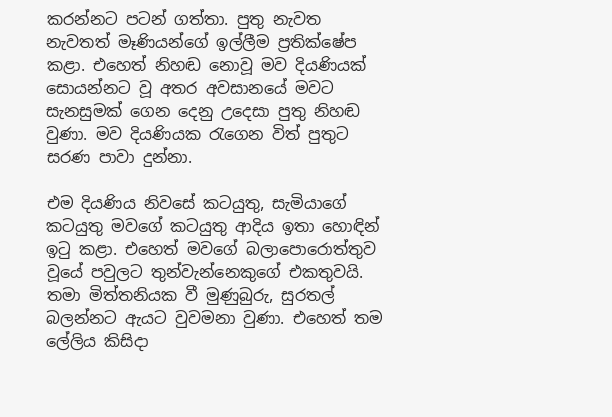කරන්නට පටන් ගත්තා. පුතු නැවත නැවතත් මෑණියන්ගේ ඉල්ලීම ප්‍රතික්ෂේප කළා. එහෙත් නිහඬ නොවූ මව දියණියක් සොයන්නට වූ අතර අවසානයේ මවට සැනසුමක් ගෙන දෙනු උදෙසා පුතු නිහඬ වුණා. මව දියණියක රැගෙන විත් පුතුට සරණ පාවා දුන්නා.

එම දියණිය නිවසේ කටයුතු, සැමියාගේ කටයුතු මවගේ කටයුතු ආදිය ඉතා හොඳින් ඉටු කළා. එහෙත් මවගේ බලාපොරොත්තුව වූයේ පවුලට තුන්වැන්නෙකුගේ එකතුවයි. තමා මිත්තනියක වී මුණුබුරු, සුරතල් බලන්නට ඇයට වුවමනා වුණා. එහෙත් තම ලේලිය කිසිදා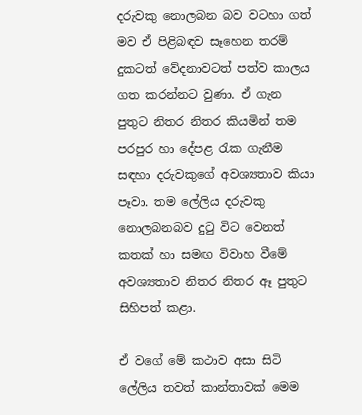දරුවකු නොලබන බව වටහා ගත් මව ඒ පිළිබඳව සෑහෙන තරම් දුකටත් වේදනාවටත් පත්ව කාලය ගත කරන්නට වුණා. ඒ ගැන පුතුට නිතර නිතර කියමින් තම පරපුර හා දේපළ රැක ගැනීම සඳහා දරුවකුගේ අවශ්‍යතාව කියා පෑවා. තම ලේලිය දරුවකු නොලබනබව දුටු විට වෙනත් කතක් හා සමඟ විවාහ වීමේ අවශ්‍යතාව නිතර නිතර ඈ පුතුට සිහිපත් කළා.

ඒ වගේ මේ කථාව අසා සිටි ලේලිය තවත් කාන්තාවක් මෙම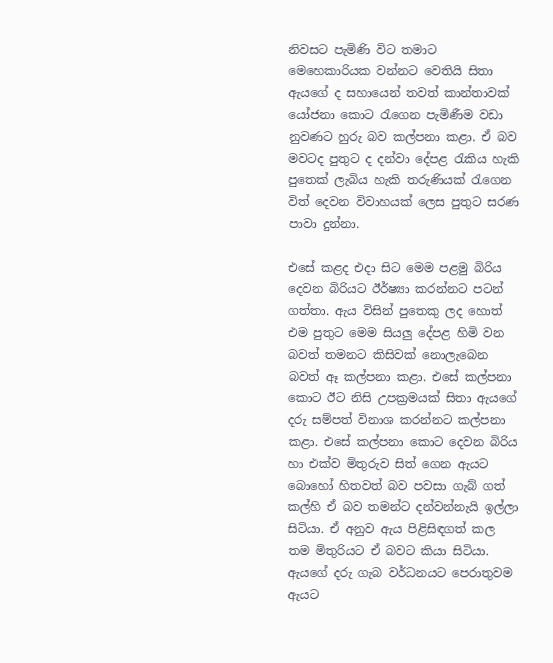නිවසට පැමිණි විට තමාට මෙහෙකාරියක වන්නට වෙතියි සිතා ඇයගේ ද සහායෙන් තවත් කාන්තාවක් යෝජනා කොට රැගෙන පැමිණීම වඩා නුවණට හුරු බව කල්පනා කළා. ඒ බව මවටද පුතුට ද දන්වා දේපළ රැකිය හැකි පුතෙක් ලැබිය හැකි තරුණියක් රැගෙන විත් දෙවන විවාහයක් ලෙස පුතුට සරණ පාවා දුන්නා.

එසේ කළද එදා සිට මෙම පළමු බිරිය දෙවන බිරියට ඊර්ෂ්‍යා කරන්නට පටන් ගත්තා. ඇය විසින් පුතෙකු ලද හොත් එම පුතුට මෙම සියලු දේපළ හිමි වන බවත් තමනට කිසිවක් නොලැබෙන බවත් ඈ කල්පනා කළා. එසේ කල්පනා කොට ඊට නිසි උපක්‍රමයක් සිතා ඇයගේ දරු සම්පත් විනාශ කරන්නට කල්පනා කළා. එසේ කල්පනා කොට දෙවන බිරිය හා එක්ව මිතුරුව සිත් ගෙන ඇයට බොහෝ හිතවත් බව පවසා ගැබ් ගත් කල්හි ඒ බව තමන්ට දන්වන්නැයි ඉල්ලා සිටියා. ඒ අනුව ඇය පිළිසිඳගත් කල තම මිතුරියට ඒ බවට කියා සිටියා. ඇයගේ දරු ගැබ වර්ධනයට පෙරාතුවම ඇයට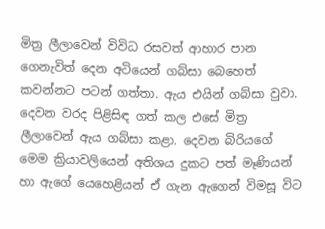මිත්‍ර ලීලාවෙන් විවිධ රසවත් ආහාර පාන ගෙනැවිත් දෙන අටියෙන් ගබ්සා බෙහෙත් කවන්නට පටන් ගත්තා. ඇය එයින් ගබ්සා වුවා. දෙවන වරද පිළිසිඳ ගත් කල එසේ මිත්‍ර ලීලාවෙන් ඇය ගබ්සා කළා. දෙවන බිරියගේ මෙම ක්‍රියාවලියෙන් අතිශය දුකට පත් මෑණියන් හා ඇගේ යෙහෙළියන් ඒ ගැන ඇගෙන් විමසූ විට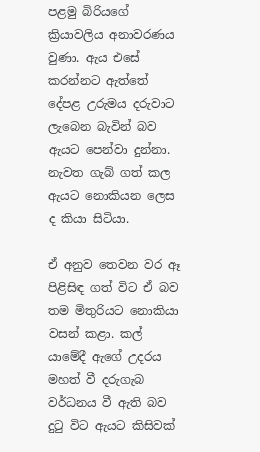පළමු බිරියගේ ක්‍රියාවලිය අනාවරණය වුණා. ඇය එසේ කරන්නට ඇත්තේ දේපළ උරුමය දරුවාට ලැබෙන බැවින් බව ඇයට පෙන්වා දුන්නා. නැවත ගැබ් ගත් කල ඇයට නොකියන ලෙස ද කියා සිටියා.

ඒ අනුව තෙවන වර ඈ පිළිසිඳ ගත් විට ඒ බව තම මිතුරියට නොකියා වසන් කළා. කල් යාමේදී ඇගේ උදරය මහත් වී දරුගැබ වර්ධනය වී ඇති බව දුටු විට ඇයට කිසිවක්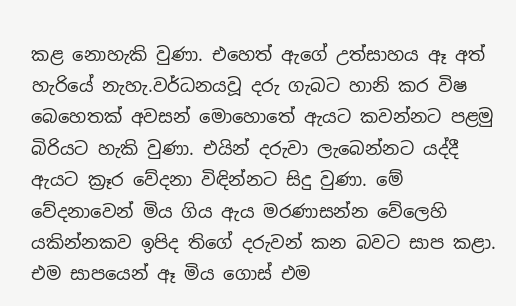කළ නොහැකි වුණා. එහෙත් ඇගේ උත්සාහය ඈ අත් හැරියේ නැහැ.වර්ධනයවූ දරු ගැබට හානි කර විෂ බෙහෙතක් අවසන් මොහොතේ ඇයට කවන්නට පළමු බිරියට හැකි වුණා. එයින් දරුවා ලැබෙන්නට යද්දී ඇයට ක්‍රෑර වේදනා විඳින්නට සිදු වුණා. මේ වේදනාවෙන් මිය ගිය ඇය මරණාසන්න වේලෙහි යකින්නකව ඉපිද තිගේ දරුවන් කන බවට සාප කළා. එම සාපයෙන් ඈ මිය ගොස් එම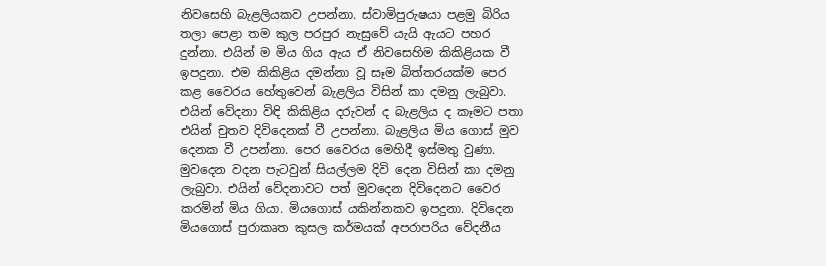නිවසෙහි බැළලියකව උපන්නා. ස්වාමිපුරුෂයා පළමු බිරිය තලා පෙළා තම කුල පරපුර නැසුවේ යැයි ඇයට පහර දුන්නා. එයින් ම මිය ගිය ඇය ඒ නිවසෙහිම කිකිළියක වී ඉපදුනා. එම කිකිළිය දමන්නා වූ සෑම බිත්තරයක්ම පෙර කළ වෛරය හේතුවෙන් බැළලිය විසින් කා දමනු ලැබුවා. එයින් වේදනා විඳි කිකිළිය දරුවන් ද බැළලිය ද කෑමට පතා එයින් චුතව දිවිදෙනක් වී උපන්නා. බැළලිය මිය ගොස් මුව දෙනක වී උපන්නා. පෙර වෛරය මෙහිදී ඉස්මතු වුණා. මුවදෙන වදන පැටවුන් සියල්ලම දිවි දෙන විසින් කා දමනු ලැබුවා. එයින් වේදනාවට පත් මුවදෙන දිවිදෙනට වෛර කරමින් මිය ගියා. මියගොස් යකින්නකව ඉපදුනා. දිවිදෙන මියගොස් පුරාකෘත කුසල කර්මයක් අපරාපරිය වේදනීය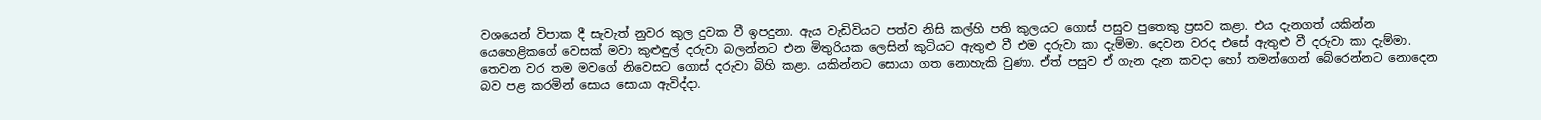වශයෙන් විපාක දී සැවැත් නුවර කුල දුවක වී ඉපදුනා. ඇය වැඩිවියට පත්ව නිසි කල්හි පති කුලයට ගොස් පසුව පුතෙකු ප්‍රසව කළා. එය දැනගත් යකින්න යෙහෙළිකගේ වෙසක් මවා කුළුඳුල් දරුවා බලන්නට එන මිතුරියක ලෙසින් කුටියට ඇතුළු වී එම දරුවා කා දැම්මා. දෙවන වරද එසේ ඇතුළු වී දරුවා කා දැම්මා. තෙවන වර තම මවගේ නිවෙසට ගොස් දරුවා බිහි කළා. යකින්නට සොයා ගත නොහැකි වුණා. ඒත් පසුව ඒ ගැන දැන කවදා හෝ තමන්ගෙන් බේරෙන්නට නොදෙන බව පළ කරමින් සොය සොයා ඇවිද්දා.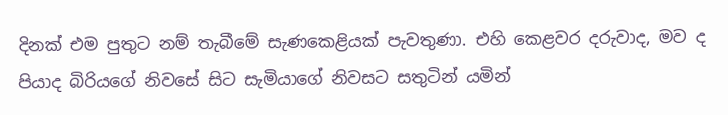දිනක් එම පුතුට නම් තැබීමේ සැණකෙළියක් පැවතුණා. එහි කෙළවර දරුවාද, මව ද පියාද බිරියගේ නිවසේ සිට සැමියාගේ නිවසට සතුටින් යමින්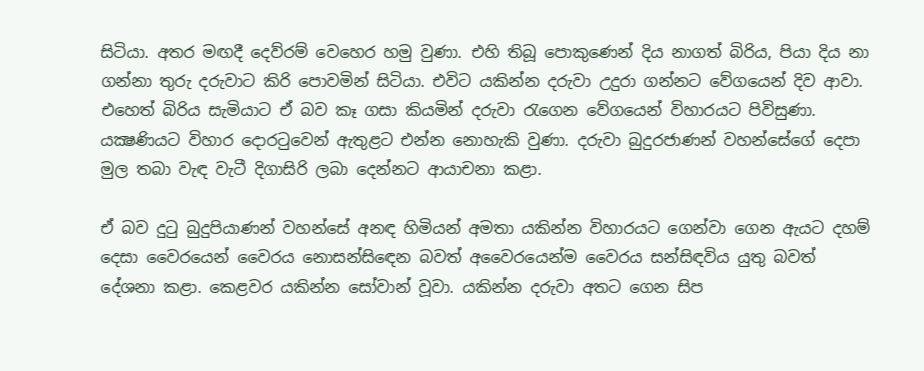සිටියා. අතර මඟදී දෙව්රම් වෙහෙර හමු වුණා. එහි තිබූ පොකුණෙන් දිය නාගත් බිරිය, පියා දිය නා ගන්නා තුරු දරුවාට කිරි පොවමින් සිටියා. එවිට යකින්න දරුවා උදුරා ගන්නට වේගයෙන් දිව ආවා. එහෙත් බිරිය සැමියාට ඒ බව කෑ ගසා කියමින් දරුවා රැගෙන වේගයෙන් විහාරයට පිවිසුණා. යක්‍ෂණියට විහාර දොරටුවෙන් ඇතුළට එන්න නොහැකි වුණා. දරුවා බුදුරජාණන් වහන්සේගේ දෙපා මුල තබා වැඳ වැටී දිගාසිරි ලබා දෙන්නට ආයාචනා කළා.

ඒ බව දුටු බුදුපියාණන් වහන්සේ අනඳ හිමියන් අමතා යකින්න විහාරයට ගෙන්වා ගෙන ඇයට දහම් දෙසා වෛරයෙන් වෛරය නොසන්සිඳෙන බවත් අවෛරයෙන්ම වෛරය සන්සිඳවිය යුතු බවත් දේශනා කළා. කෙළවර යකින්න සෝවාන් වූවා. යකින්න දරුවා අතට ගෙන සිප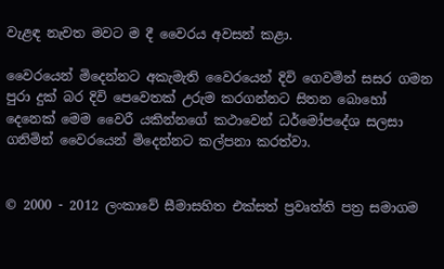වැළඳ නැවත මවට ම දී වෛරය අවසන් කළා.

වෛරයෙන් මිදෙන්නට අකැමැති වෛරයෙන් දිවි ගෙවමින් සසර ගමන පුරා දුක් බර දිවි පෙවෙතක් උරුම කරගන්නට සිතන බොහෝ දෙනෙක් මෙම වෛරී යකින්නගේ කථාවෙන් ධර්මෝපදේශ සලසා ගනිමින් වෛරයෙන් මිදෙන්නට කල්පනා කරත්වා.


© 2000 - 2012 ලංකාවේ සීමාසහිත එක්සත් ප්‍රවෘත්ති පත්‍ර සමාගම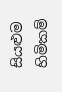සියළුම හිමිකම්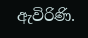ඇවිරිණි.